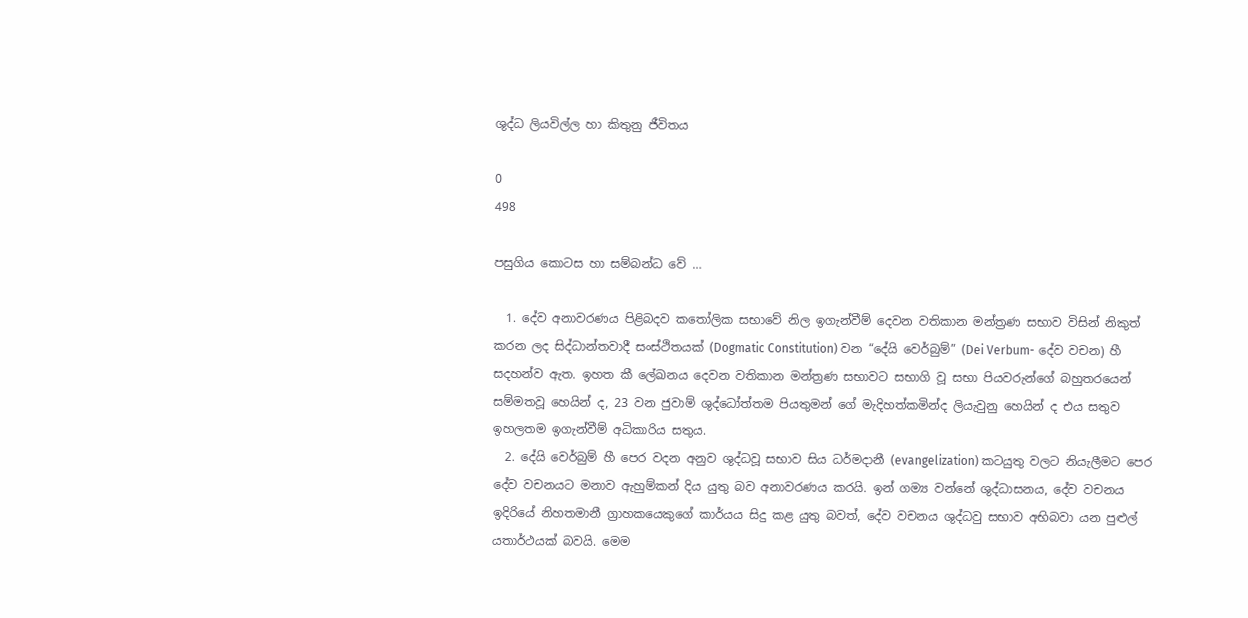ශුද්ධ ලියවිල්ල හා කිතුනු ජීවිතය

0
498

පසුගිය කොටස හා සම්බන්ධ වේ …

  1. දේව අනාවරණය පිළිබදව කතෝලික සභාවේ නිල ඉගැන්වීම් දෙවන වතිකාන මන්ත්‍රණ සභාව විසින් නිකුත් කරන ලද සිද්ධාන්තවාදී සංස්ථිතයක් (Dogmatic Constitution) වන “දේයි වෙර්බුම්” (Dei Verbum- දේව වචන) හී සදහන්ව ඇත. ඉහත කී ලේඛනය දෙවන වතිකාන මන්ත්‍රණ සභාවට සභාගි වූ සභා පියවරුන්ගේ බහුතරයෙන් සම්මතවූ හෙයින් ද, 23 වන ජුවාම් ශුද්ධෝත්තම පියතුමන් ගේ මැදිහත්කමින්ද ලියැවුනු හෙයින් ද එය සතුව ඉහලතම ඉගැන්වීම් අධිකාරිය සතුය.
  2. දේයි වෙර්බුම් හී පෙර වදන අනුව ශුද්ධවූ සභාව සිය ධර්මදානී (evangelization) කටයුතු වලට නියැලීමට පෙර දේව වචනයට මනාව ඇහුම්කන් දිය යුතු බව අනාවරණය කරයි. ඉන් ගම්‍ය වන්නේ ශුද්ධාසනය, දේව වචනය ඉදිරියේ නිහතමානී ග්‍රාහකයෙකුගේ කාර්යය සිදු කළ යුතු බවත්, දේව වචනය ශුද්ධවු සභාව අභිබවා යන පුළුල් යතාර්ථයක් බවයි. මෙම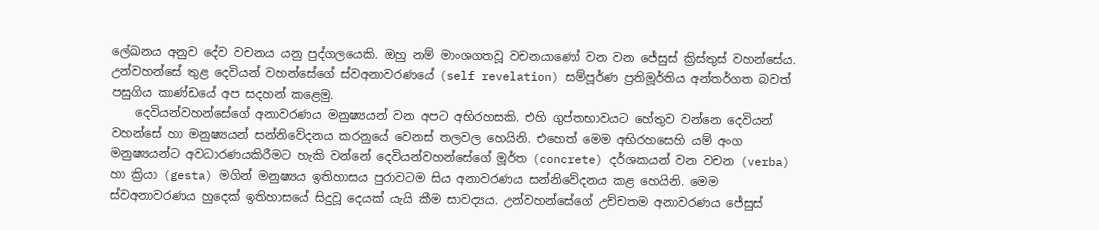ලේඛනය අනුව දේව වචනය යනු පුද්ගලයෙකි. ඔහු නම් මාංශගතවූ වචනයාණෝ වන වන ජේසුස් ක්‍රිස්තුස් වහන්සේය. උන්වහන්සේ තුළ දෙවියන් වහන්සේගේ ස්වඅනාවරණයේ (self revelation) සම්පූර්ණ ප්‍රතිමූර්තිය අන්තර්ගත බවත් පසුගිය කාණ්ඩයේ අප සදහන් කළෙමු.
    දෙවියන්වහන්සේගේ අනාවරණය මනුෂ්‍යයන් වන අපට අභිරහසකි. එහි ගුප්තභාවයට හේතුව වන්නෙ දෙවියන් වහන්සේ හා මනුෂ්‍යයන් සන්නිවේදනය කරනුයේ වෙනස් තලවල හෙයිනි. එහෙත් මෙම අභිරහසෙහි යම් අංග මනුෂ්‍යයන්ට අවධාරණයකිරීමට හැකි වන්නේ දෙවියන්වහන්සේගේ මූර්ත (concrete) දර්ශකයන් වන වචන (verba) හා ක්‍රියා (gesta) මගින් මනුෂ්‍යය ඉතිහාසය පුරාවටම සිය අනාවරණය සන්නිවේදනය කළ හෙයිනි. මෙම ස්වඅනාවරණය හුදෙක් ඉතිහාසයේ සිදුවූ දෙයක් යැයි කීම සාවද්‍යය. උන්වහන්සේගේ උච්චතම අනාවරණය ජේසුස්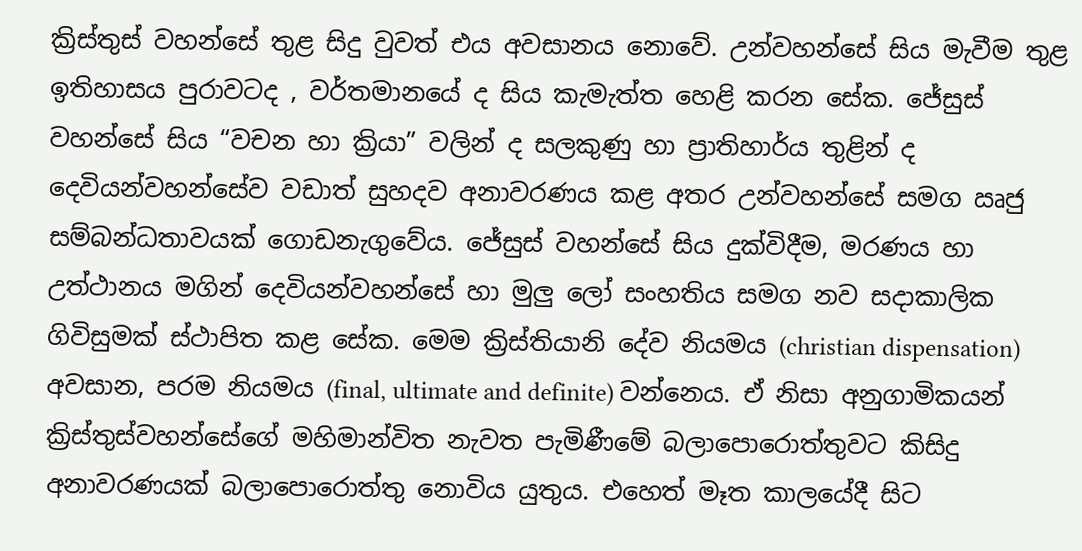ක්‍රිස්තුස් වහන්සේ තුළ සිදු වුවත් එය අවසානය නොවේ. උන්වහන්සේ සිය මැවීම තුළ ඉතිහාසය පුරාවටද , වර්තමානයේ ද සිය කැමැත්ත හෙළි කරන සේක. ජේසුස් වහන්සේ සිය “වචන හා ක්‍රියා” වලින් ද සලකුණු හා ප්‍රාතිහාර්ය තුළින් ද දෙවියන්වහන්සේව වඩාත් සුහදව අනාවරණය කළ අතර උන්වහන්සේ සමග ඍජු සම්බන්ධතාවයක් ගොඩනැගුවේය. ජේසුස් වහන්සේ සිය දුක්විදීම, මරණය හා උත්ථානය මගින් දෙවියන්වහන්සේ හා මුලු ලෝ සංහතිය සමග නව සදාකාලික ගිවිසුමක් ස්ථාපිත කළ සේක. මෙම ක්‍රිස්තියානි දේව නියමය (christian dispensation) අවසාන, පරම නියමය (final, ultimate and definite) වන්නෙය. ඒ නිසා අනුගාමිකයන් ක්‍රිස්තුස්වහන්සේගේ මහිමාන්විත නැවත පැමිණීමේ බලාපොරොත්තුවට කිසිදු අනාවරණයක් බලාපොරොත්තු නොවිය යුතුය. එහෙත් මෑත කාලයේදී සිට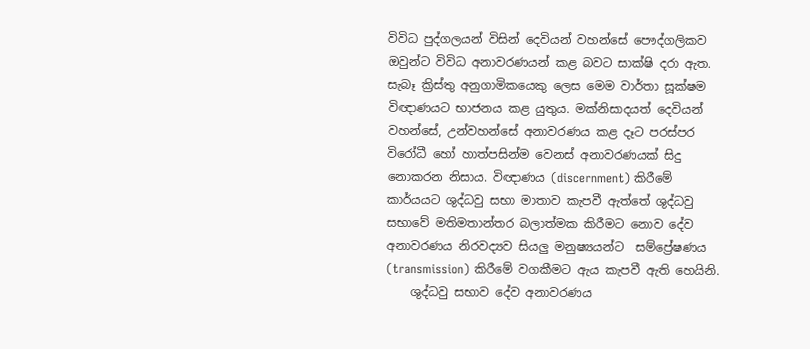විවිධ පුද්ගලයන් විසින් දෙවියන් වහන්සේ පෞද්ගලිකව ඔවුන්ට විවිධ අනාවරණයන් කළ බවට සාක්ෂි දරා ඇත. සැබෑ ක්‍රිස්තු අනුගාමිකයෙකු ලෙස මෙම වාර්තා සූක්ෂම විඥාණයට භාජනය කළ යුතුය. මක්නිසාදයත් දෙවියන් වහන්සේ, උන්වහන්සේ අනාවරණය කළ දෑට පරස්පර විරෝධී හෝ හාත්පසින්ම වෙනස් අනාවරණයක් සිදු නොකරන නිසාය. විඥාණය (discernment) කිරීමේ කාර්යයට ශුද්ධවු සභා මාතාව කැපවී ඇත්තේ ශුද්ධවු සභාවේ මතිමතාන්තර බලාත්මක කිරීමට නොව දේව අනාවරණය නිරවද්‍යව සියලු මනුෂ්‍යයන්ට  සම්ප්‍රේෂණය (transmission) කිරීමේ වගකීමට ඇය කැපවී ඇති හෙයිනි.
    ශුද්ධවු සභාව දේව අනාවරණය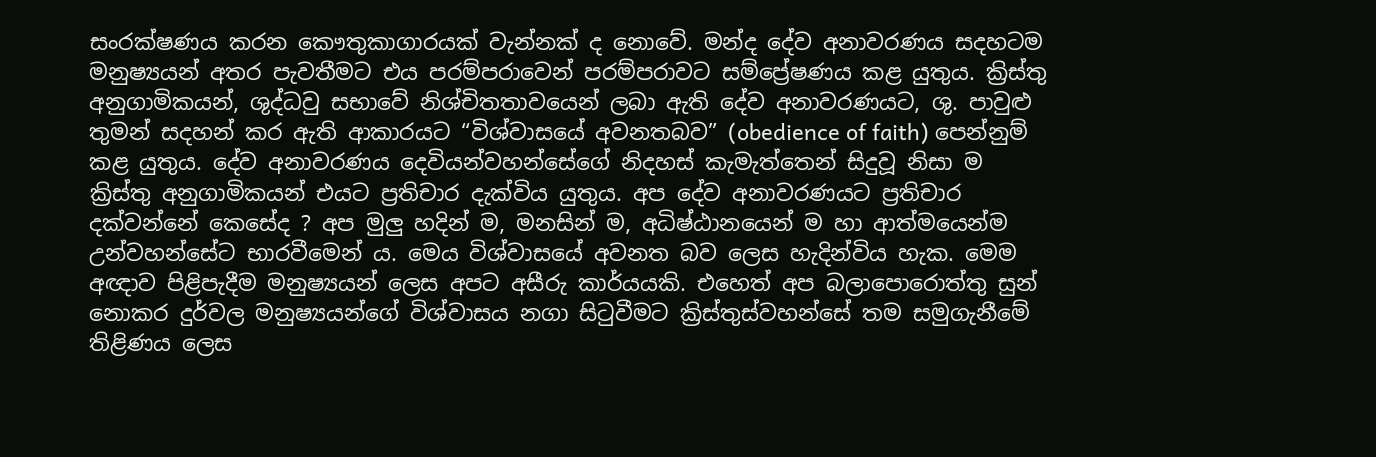සංරක්ෂණය කරන කෞතුකාගාරයක් වැන්නක් ද නොවේ. මන්ද දේව අනාවරණය සදහටම මනුෂ්‍යයන් අතර පැවතීමට එය පරම්පරාවෙන් පරම්පරාවට සම්ප්‍රේෂණය කළ යුතුය. ක්‍රිස්තු අනුගාමිකයන්, ශුද්ධවු සභාවේ නිශ්චිතතාවයෙන් ලබා ඇති දේව අනාවරණයට, ශු. පාවුළු තුමන් සදහන් කර ඇති ආකාරයට “විශ්වාසයේ අවනතබව” (obedience of faith) පෙන්නුම් කළ යුතුය. දේව අනාවරණය දෙවියන්වහන්සේගේ නිදහස් කැමැත්තෙන් සිදුවූ නිසා ම ක්‍රිස්තු අනුගාමිකයන් එයට ප්‍රතිචාර දැක්විය යුතුය. අප දේව අනාවරණයට ප්‍රතිචාර දක්වන්නේ කෙසේද ? අප මුලු හදින් ම, මනසින් ම, අධිෂ්ඨානයෙන් ම හා ආත්මයෙන්ම උන්වහන්සේට භාරවීමෙන් ය. මෙය විශ්වාසයේ අවනත බව ලෙස හැදින්විය හැක. මෙම අඥාව පිළිපැදීම මනුෂ්‍යයන් ලෙස අපට අසීරු කාර්යයකි. එහෙත් අප බලාපොරොත්තු සුන් නොකර දුර්වල මනුෂ්‍යයන්ගේ විශ්වාසය නගා සිටුවීමට ක්‍රිස්තුස්වහන්සේ තම සමුගැනීමේ තිළිණය ලෙස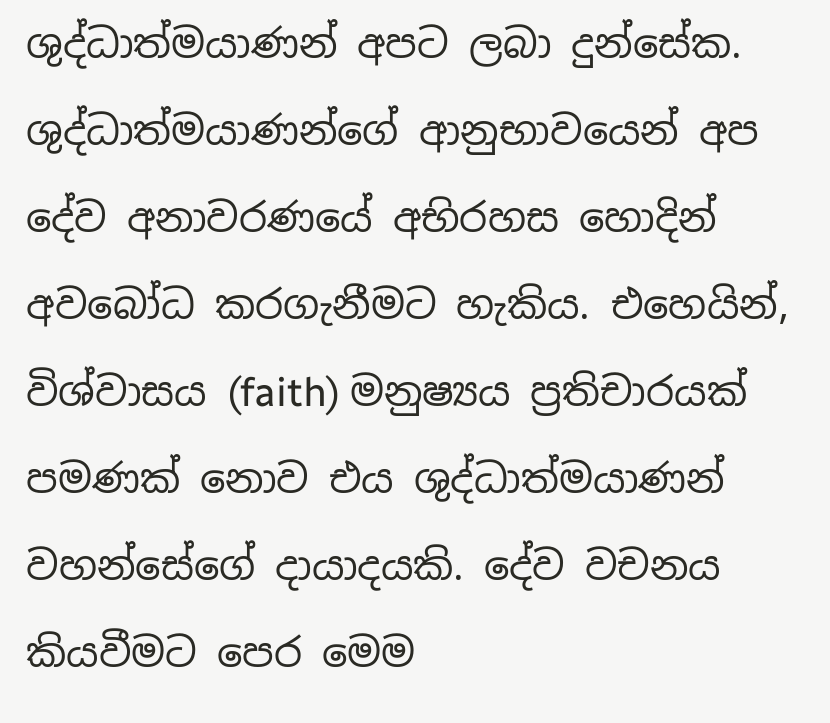ශුද්ධාත්මයාණන් අපට ලබා දුන්සේක. ශුද්ධාත්මයාණන්ගේ ආනුභාවයෙන් අප දේව අනාවරණයේ අභිරහස හොදින් අවබෝධ කරගැනීමට හැකිය. එහෙයින්, විශ්වාසය (faith) මනුෂ්‍යය ප්‍රතිචාරයක් පමණක් නොව එය ශුද්ධාත්මයාණන් වහන්සේගේ දායාදයකි. දේව වචනය කියවීමට පෙර මෙම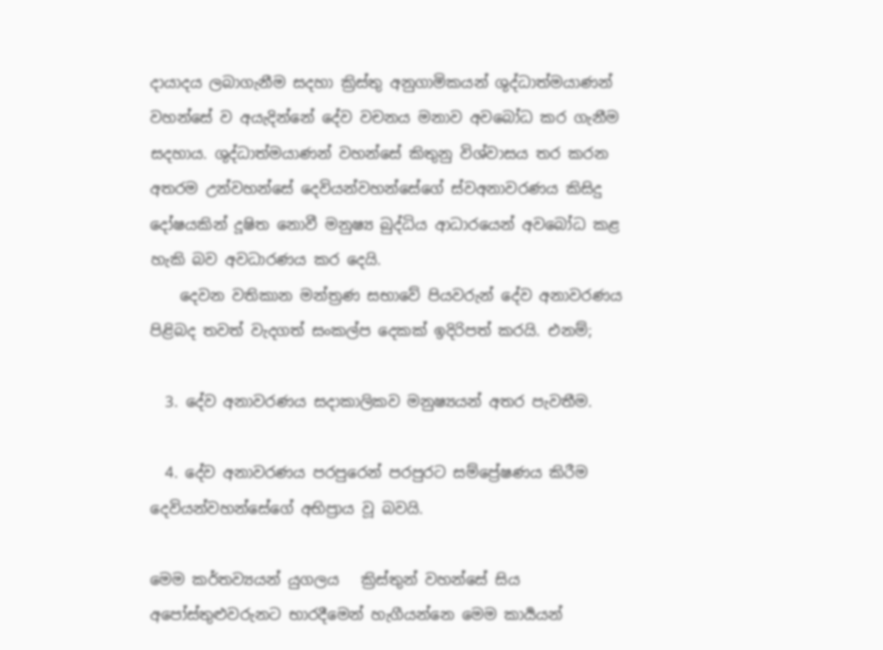දායාදය ලබාගැනීම සදහා ක්‍රිස්තු අනුගාමිකයන් ශුද්ධාත්මයාණන් වහන්සේ ව අයැදින්නේ දේව වචනය මනාව අවබෝධ කර ගැනීම සදහාය. ශුද්ධාත්මයාණන් වහන්සේ කිතුනු විශ්වාසය තර කරන අතරම උන්වහන්සේ දෙවියන්වහන්සේගේ ස්වඅනාවරණය කිසිදු දෝෂයකින් දූෂිත නොවී මනුෂ්‍ය බුද්ධිය ආධාරයෙන් අවබෝධ කළ හැකි බව අවධාරණය කර දෙයි.
    දෙවන වතිකාන මන්ත්‍රණ සභාවේ පියවරුන් දේව අනාවරණය පිළිබද තවත් වැදගත් සංකල්ප දෙකක් ඉදිරිපත් කරයි. එනම්;

  3. දේව අනාවරණය සදාකාලිකව මනුෂ්‍යයන් අතර පැවතීම.

  4. දේව අනාවරණය පරපුරෙන් පරපුරට සම්ප්‍රේෂණය කිරීම දෙවියන්වහන්සේගේ අභිප්‍රාය වූ බවයි.

මෙම කර්තව්‍යයන් යුගලය   ක්‍රිස්තුන් වහන්සේ සිය අපෝස්තුළුවරුනට භාරදීමෙන් හැගීයන්නෙ මෙම කාර්‍යයන්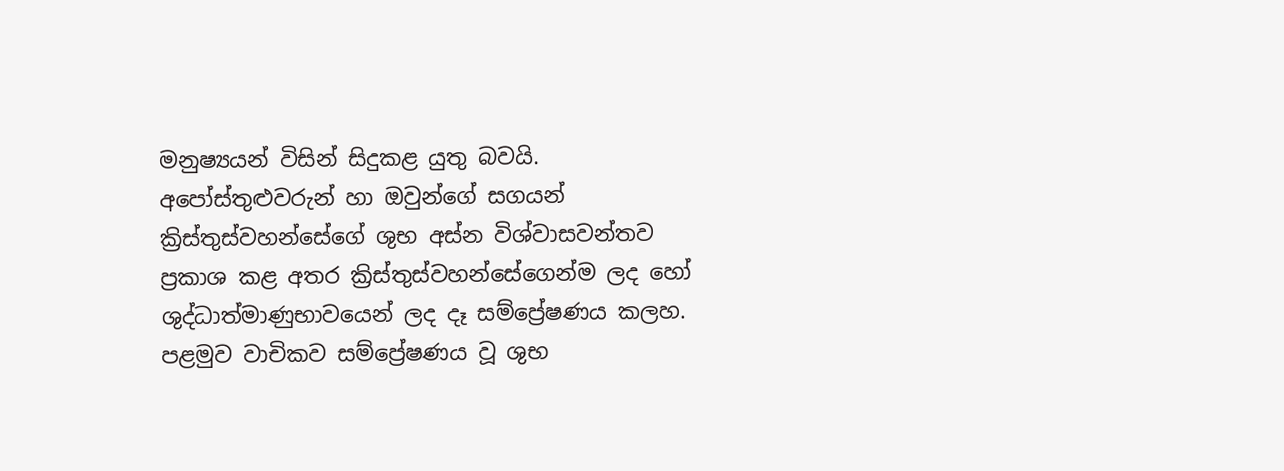මනුෂ්‍යයන් විසින් සිදුකළ යුතු බවයි. අපෝස්තුළුවරුන් හා ඔවුන්ගේ සගයන් ක්‍රිස්තුස්වහන්සේගේ ශුභ අස්න විශ්වාසවන්තව ප්‍රකාශ කළ අතර ක්‍රිස්තුස්වහන්සේගෙන්ම ලද හෝ ශුද්ධාත්මාණුභාවයෙන් ලද දෑ සම්ප්‍රේෂණය කලහ.
පළමුව වාචිකව සම්ප්‍රේෂණය වූ ශුභ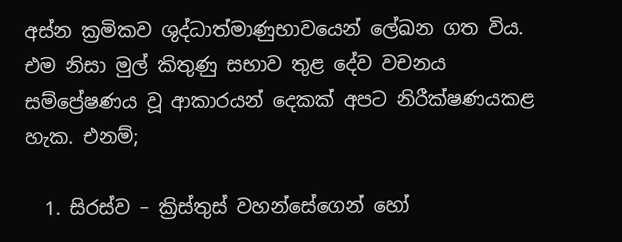අස්න ක්‍රමිකව ශුද්ධාත්මාණුභාවයෙන් ලේඛන ගත විය. එම නිසා මුල් කිතුණු සභාව තුළ දේව වචනය සම්ප්‍රේෂණය වූ ආකාරයන් දෙකක් අපට නිරීක්ෂණයකළ හැක. එනම්;

  1. සිරස්ව – ක්‍රිස්තුස් වහන්සේගෙන් හෝ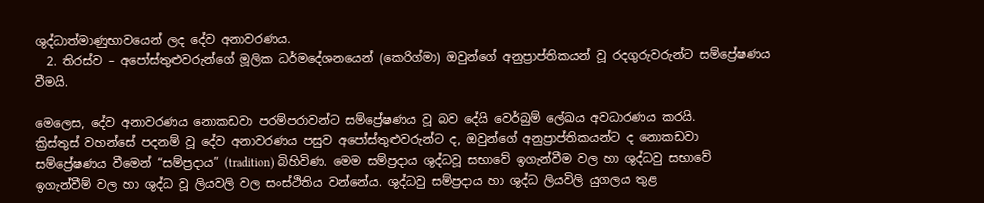ශුද්ධාත්මාණුභාවයෙන් ලද දේව අනාවරණය.
  2. තිරස්ව – අපෝස්තුළුවරුන්ගේ මූලික ධර්මදේශනයෙන් (කෙරිග්මා) ඔවුන්ගේ අනුප්‍රාප්තිකයන් වූ රදගුරුවරුන්ට සම්ප්‍රේෂණය වීමයි.

මෙලෙස, දේව අනාවරණය නොකඩවා පරම්පරාවන්ට සම්ප්‍රේෂණය වූ බව දේයි වෙර්බුම් ලේඛය අවධාරණය කරයි.
ක්‍රිස්තුස් වහන්සේ පදනම් වූ දේව අනාවරණය පසුව අපෝස්තුළුවරුන්ට ද, ඔවුන්ගේ අනුප්‍රාප්තිකයන්ට ද නොකඩවා සම්ප්‍රේෂණය වීමෙන් “සම්ප්‍රදාය” (tradition) බිහිවිණ. මෙම සම්ප්‍රදාය ශුද්ධවූ සභාවේ ඉගැන්වීම වල හා ශුද්ධවු සභාවේ ඉගැන්වීම් වල හා ශුද්ධ වූ ලියවලි වල සංස්ථිතිය වන්නේය. ශුද්ධවු සම්ප්‍රදාය හා ශුද්ධ ලියවිලි යුගලය තුළ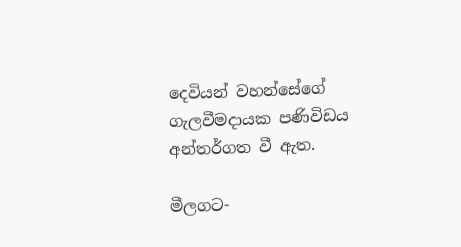දෙවියන් වහන්සේගේ ගැලවීමදායක පණිවිඩය අන්තර්ගත වී ඇත.

මීලගට-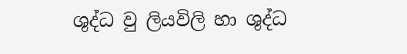ශුද්ධ වු ලියවිලි හා ශුද්ධ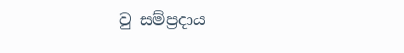වු සම්ප්‍රදාය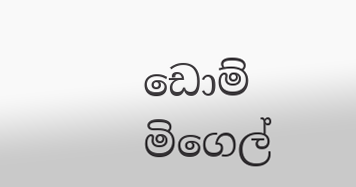ඩොම් මිගෙල්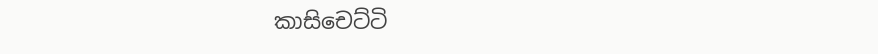කාසිචෙට්ටි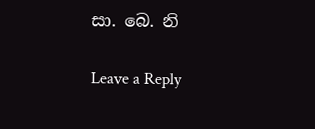සා. බෙ. නි

Leave a Reply